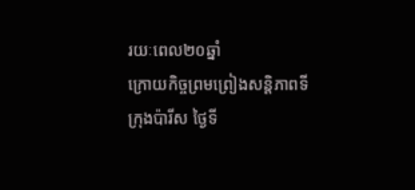រយៈពេល២០ឆ្នាំ
ក្រោយកិច្ចព្រមព្រៀងសន្តិភាពទីក្រុងប៉ារីស ថ្ងៃទី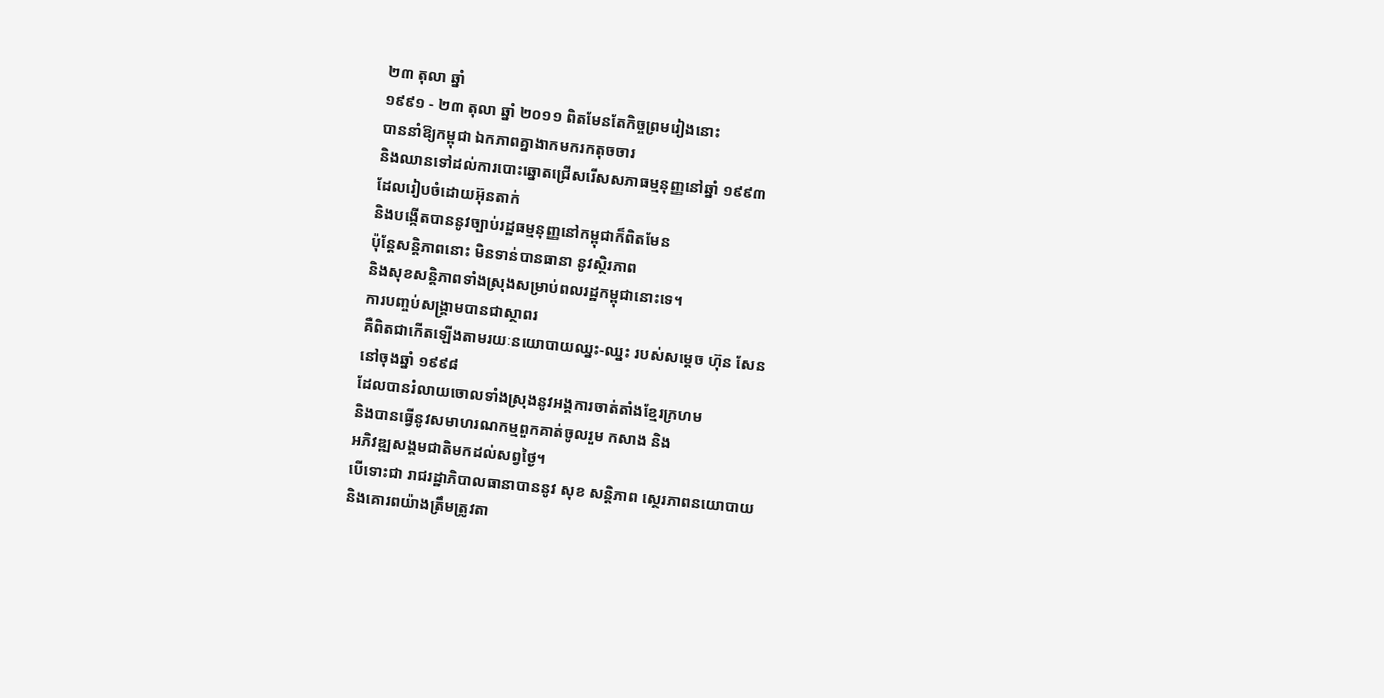២៣ តុលា ឆ្នាំ
១៩៩១ ‑ ២៣ តុលា ឆ្នាំ ២០១១ ពិតមែនតែកិច្ចព្រមរៀងនោះ
បាននាំឱ្យកម្ពុជា ឯកភាពគ្នាងាកមករកតុចចារ
និងឈានទៅដល់ការបោះឆ្នោតជ្រើសរើសសភាធម្មនុញ្ញនៅឆ្នាំ ១៩៩៣
ដែលរៀបចំដោយអ៊ុនតាក់
និងបង្កើតបាននូវច្បាប់រដ្ឋធម្មនុញ្ញនៅកម្ពុជាក៏ពិតមែន
ប៉ុន្តែសន្តិភាពនោះ មិនទាន់បានធានា នូវស្ថិរភាព
និងសុខសន្តិភាពទាំងស្រុងសម្រាប់ពលរដ្ឋកម្ពុជានោះទេ។
ការបញ្ចប់សង្គ្រាមបានជាស្ថាពរ
គឺពិតជាកើតឡើងតាមរយៈនយោបាយឈ្នះ‑ឈ្នះ របស់សម្តេច ហ៊ុន សែន
នៅចុងឆ្នាំ ១៩៩៨
ដែលបានរំលាយចោលទាំងស្រុងនូវអង្គការចាត់តាំងខ្មែរក្រហម
និងបានធ្វើនូវសមាហរណកម្មពួកគាត់ចូលរួម កសាង និង
អភិវឌ្ឍសង្គមជាតិមកដល់សព្វថ្ងៃ។
បើទោះជា រាជរដ្ឋាភិបាលធានាបាននូវ សុខ សន្តិភាព ស្ថេរភាពនយោបាយ
និងគោរពយ៉ាងត្រឹមត្រូវតា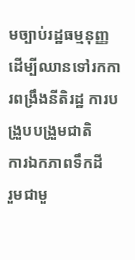មច្បាប់រដ្ឋធម្មនុញ្ញ
ដើម្បីឈានទៅរកការពង្រឹងនីតិរដ្ឋ ការបង្រួបបង្រួមជាតិ
ការឯកភាពទឹកដី
រួមជាមួ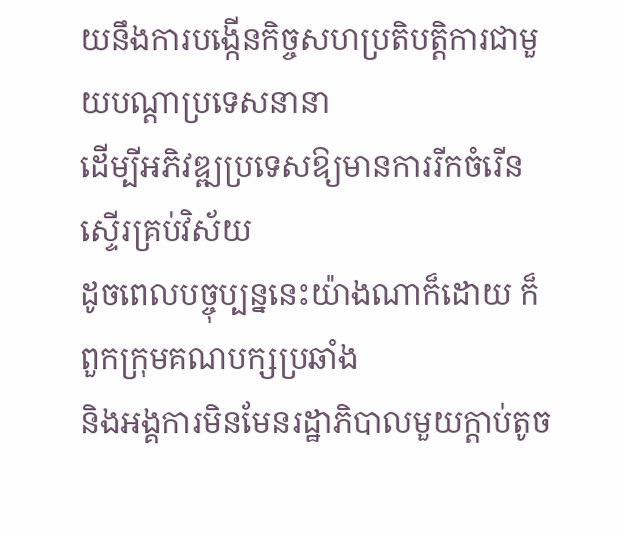យនឹងការបង្កើនកិច្ចសហប្រតិបត្តិការជាមួយបណ្តាប្រទេសនានា
ដើម្បីអភិវឌ្ឍប្រទេសឱ្យមានការរីកចំរើនស្ទើរគ្រប់វិស័យ
ដូចពេលបច្ចុប្បន្ននេះយ៉ាងណាក៏ដោយ ក៏ពួកក្រុមគណបក្សប្រឆាំង
និងអង្គការមិនមែនរដ្ឋាភិបាលមួយក្តាប់តូច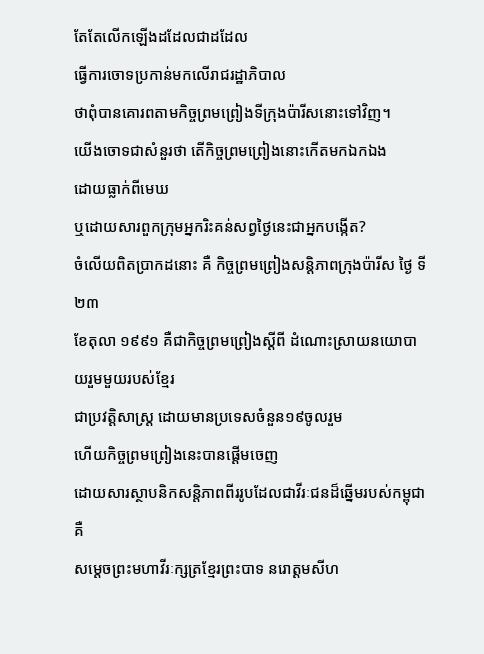តែតែលើកឡើងដដែលជាដដែល
ធ្វើការចោទប្រកាន់មកលើរាជរដ្ឋាភិបាល
ថាពុំបានគោរពតាមកិច្ចព្រមព្រៀងទីក្រុងប៉ារីសនោះទៅវិញ។
យើងចោទជាសំនួរថា តើកិច្ចព្រមព្រៀងនោះកើតមកឯកឯង
ដោយធ្លាក់ពីមេឃ
ឬដោយសារពួកក្រុមអ្នករិះគន់សព្វថ្ងៃនេះជាអ្នកបង្កើត?
ចំលើយពិតប្រាកដនោះ គឺ កិច្ចព្រមព្រៀងសន្តិភាពក្រុងប៉ារីស ថ្ងៃ ទី២៣
ខែតុលា ១៩៩១ គឺជាកិច្ចព្រមព្រៀងស្តីពី ដំណោះស្រាយនយោបាយរួមមួយរបស់ខ្មែរ
ជាប្រវត្តិសាស្រ្ត ដោយមានប្រទេសចំនួន១៩ចូលរួម
ហើយកិច្ចព្រមព្រៀងនេះបានផ្តើមចេញ
ដោយសារស្ថាបនិកសន្តិភាពពីររូបដែលជាវីរៈជនដ៏ឆ្នើមរបស់កម្ពុជា គឺ
សម្តេចព្រះមហាវីរៈក្សត្រខ្មែរព្រះបាទ នរោត្តមសីហ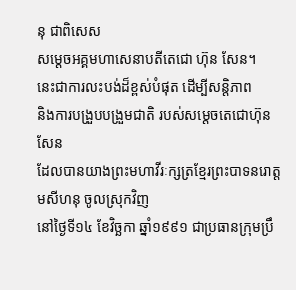នុ ជាពិសេស
សម្តេចអគ្គមហាសេនាបតីតេជោ ហ៊ុន សែន។
នេះជាការលះបង់ដ៏ខ្ពស់បំផុត ដើម្បីសន្តិភាព
និងការបង្រួបបង្រួមជាតិ របស់សម្តេចតេជោហ៊ុន សែន
ដែលបានយាងព្រះមហាវីរៈក្សត្រខ្មែរព្រះបាទនរោត្តមសីហនុ ចូលស្រុកវិញ
នៅថ្ងៃទី១៤ ខែវិច្ឆកា ឆ្នាំ១៩៩១ ជាប្រធានក្រុមប្រឹ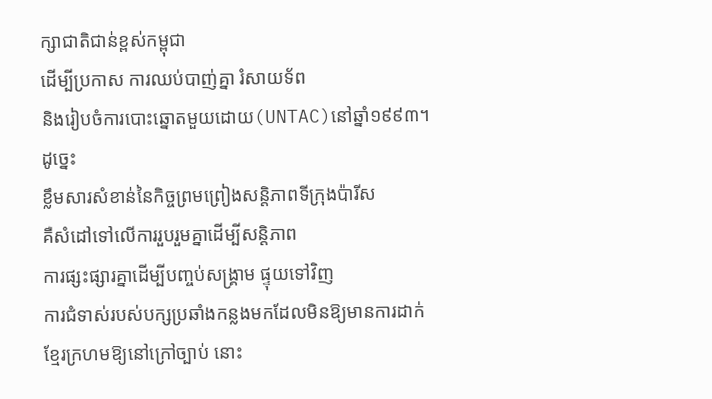ក្សាជាតិជាន់ខ្ពស់កម្ពុជា
ដើម្បីប្រកាស ការឈប់បាញ់គ្នា រំសាយទ័ព
និងរៀបចំការបោះឆ្នោតមួយដោយ(UNTAC)នៅឆ្នាំ១៩៩៣។
ដូច្នេះ
ខ្លឹមសារសំខាន់នៃកិច្ចព្រមព្រៀងសន្តិភាពទីក្រុងប៉ារីស
គឺសំដៅទៅលើការរួបរួមគ្នាដើម្បីសន្តិភាព
ការផ្សះផ្សារគ្នាដើម្បីបញ្ចប់សង្គ្រាម ផ្ទុយទៅវិញ
ការជំទាស់របស់បក្សប្រឆាំងកន្លងមកដែលមិនឱ្យមានការដាក់
ខ្មែរក្រហមឱ្យនៅក្រៅច្បាប់ នោះ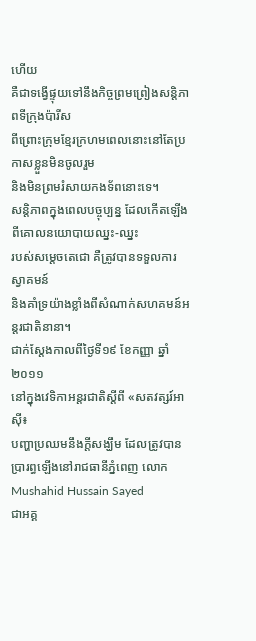ហើយ
គឺជាទង្វើផ្ទុយទៅនឹងកិច្ចព្រមព្រៀងសន្តិភាពទីក្រុងប៉ារីស
ពីព្រោះក្រុមខ្មែរក្រហមពេលនោះនៅតែប្រកាសខ្លួនមិនចូលរួម
និងមិនព្រមរំសាយកងទ័ពនោះទេ។
សន្តិភាពក្នុងពេលបច្ចុប្បន្ន ដែលកើតឡើងពីគោលនយោបាយឈ្នះ‑ឈ្នះ
របស់សម្តេចតេជោ គឺត្រូវបានទទួលការស្វាគមន៍
និងគាំទ្រយ៉ាងខ្លាំងពីសំណាក់សហគមន៍អន្តរជាតិនានា។
ជាក់ស្តែងកាលពីថ្ងៃទី១៩ ខែកញ្ញា ឆ្នាំ២០១១
នៅក្នុងវេទិកាអន្តរជាតិស្តីពី «សតវត្សរ៍អាស៊ី៖
បញ្ហាប្រឈមនឹងក្តីសង្ឃឹម ដែលត្រូវបានប្រារព្ធឡើងនៅរាជធានីភ្នំពេញ លោក
Mushahid Hussain Sayed
ជាអគ្គ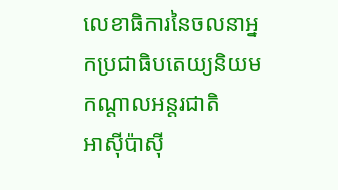លេខាធិការនៃចលនាអ្នកប្រជាធិបតេយ្យនិយមកណ្តាលអន្តរជាតិ
អាស៊ីប៉ាស៊ី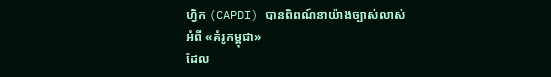ហ្វិក (CAPDI) បានពិពណ៍នាយ៉ាងច្បាស់លាស់អំពី «គំរូកម្ពុជា»
ដែល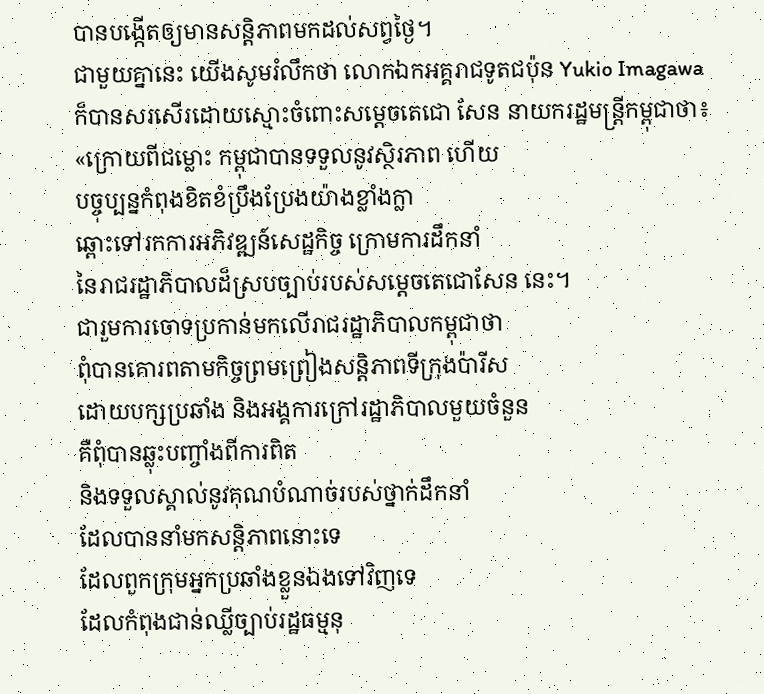បានបង្កើតឲ្យមានសន្តិភាពមកដល់សព្វថ្ងៃ។
ជាមួយគ្នានេះ យើងសូមរំលឹកថា លោកឯកអគ្គរាជទូតជប៉ុន Yukio Imagawa
ក៏បានសរសើរដោយស្មោះចំពោះសម្តេចតេជោ សែន នាយករដ្ឋមន្ត្រីកម្ពុជាថា៖
«ក្រោយពីជម្លោះ កម្ពុជាបានទទួលនូវស្ថិរភាព ហើយ
បច្ចុប្បន្នកំពុងខិតខំប្រឹងប្រែងយ៉ាងខ្លាំងក្លា
ឆ្ពោះទៅរកការអភិវឌ្ឍន៍សេដ្ឋកិច្ច ក្រោមការដឹកនាំ
នៃរាជរដ្ឋាភិបាលដ៏ស្របច្បាប់របស់សម្តេចតេជោសែន នេះ។
ជារួមការចោទប្រកាន់មកលើរាជរដ្ឋាភិបាលកម្ពុជាថា
ពុំបានគោរពតាមកិច្ចព្រមព្រៀងសន្តិភាពទីក្រុងប៉ារីស
ដោយបក្សប្រឆាំង និងអង្គការក្រៅរដ្ឋាភិបាលមួយចំនួន
គឺពុំបានឆ្លុះបញ្ចាំងពីការពិត
និងទទួលស្គាល់នូវគុណបំណាច់របស់ថ្នាក់ដឹកនាំ
ដែលបាននាំមកសន្តិភាពនោះទេ
ដែលពួកក្រុមអ្នកប្រឆាំងខ្លួនឯងទៅវិញទេ
ដែលកំពុងជាន់ឈ្លីច្បាប់រដ្ឋធម្មនុ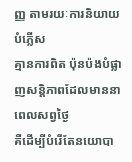ញ្ញ តាមរយៈការនិយាយបំភ្លើស
គ្មានការពិត ប៉ុនប៉ងបំផ្លាញសន្តិភាពដែលមាននាពេលសព្វថ្ងៃ
គឺដើម្បីបំរើតែនយោបា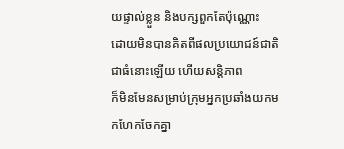យផ្ទាល់ខ្លួន និងបក្សពួកតែប៉ុណ្ណោះ
ដោយមិនបានគិតពីផលប្រយោជន៍ជាតិជាធំនោះឡើយ ហើយសន្តិភាព
ក៏មិនមែនសម្រាប់ក្រុមអ្នកប្រឆាំងយកមកហែកចែកគ្នា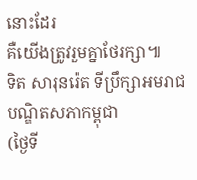នោះដែរ
គឺយើងត្រូវរួមគ្នាថែរក្សា៕
ទិត សារុនរ៉េត ទីប្រឹក្សាអមរាជបណ្ឌិតសភាកម្ពុជា
(ថ្ងៃទី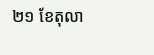២១ ខែតុលា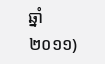ឆ្នាំ២០១១)